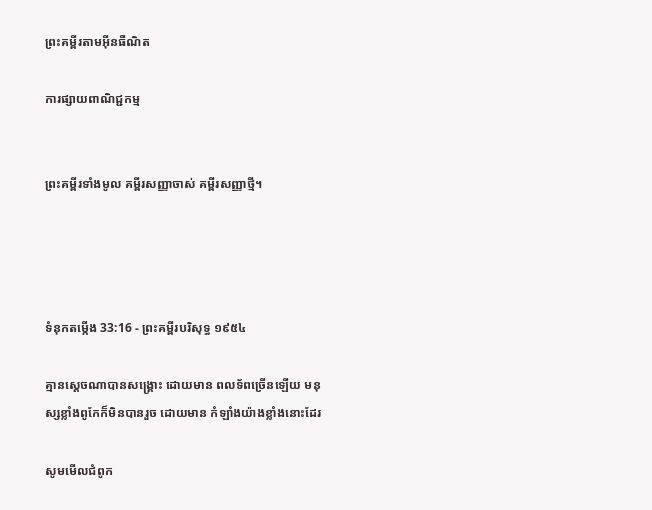ព្រះគម្ពីរតាមអ៊ីនធឺណិត

ការផ្សាយពាណិជ្ជកម្ម


ព្រះគម្ពីរទាំងមូល គម្ពីរសញ្ញាចាស់ គម្ពីរសញ្ញាថ្មី។




ទំនុកតម្កើង 33:16 - ព្រះគម្ពីរបរិសុទ្ធ ១៩៥៤

គ្មានស្តេចណាបានសង្គ្រោះ ដោយមាន ពល‌ទ័ពច្រើនឡើយ មនុស្សខ្លាំងពូកែក៏មិនបានរួច ដោយមាន កំឡាំងយ៉ាងខ្លាំងនោះដែរ

សូមមើលជំពូក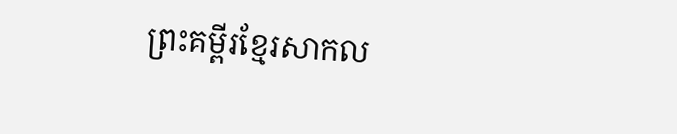ព្រះគម្ពីរខ្មែរសាកល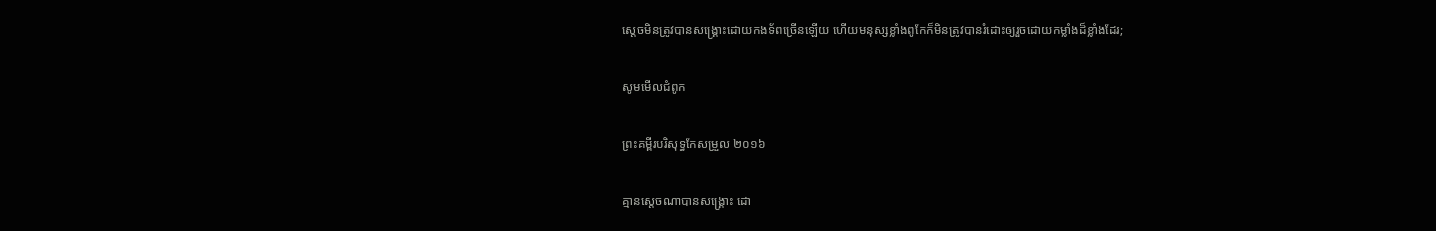ស្ដេចមិនត្រូវបានសង្គ្រោះដោយកងទ័ពច្រើនឡើយ ហើយមនុស្សខ្លាំងពូកែក៏មិនត្រូវបានរំដោះឲ្យរួចដោយកម្លាំងដ៏ខ្លាំងដែរ;

សូមមើលជំពូក

ព្រះគម្ពីរបរិសុទ្ធកែសម្រួល ២០១៦

គ្មានស្តេចណាបានសង្គ្រោះ ដោ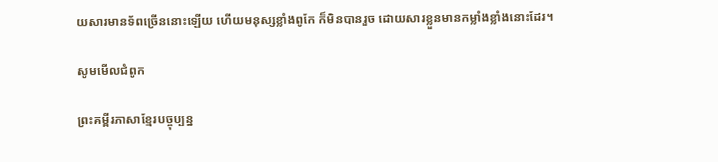យសារមាន‌ទ័ពច្រើននោះឡើយ ហើយមនុស្សខ្លាំងពូកែ ក៏មិនបានរួច ដោយសារខ្លួនមានកម្លាំងខ្លាំងនោះដែរ។

សូមមើលជំពូក

ព្រះគម្ពីរភាសាខ្មែរបច្ចុប្បន្ន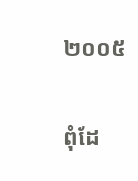២០០៥

ពុំដែ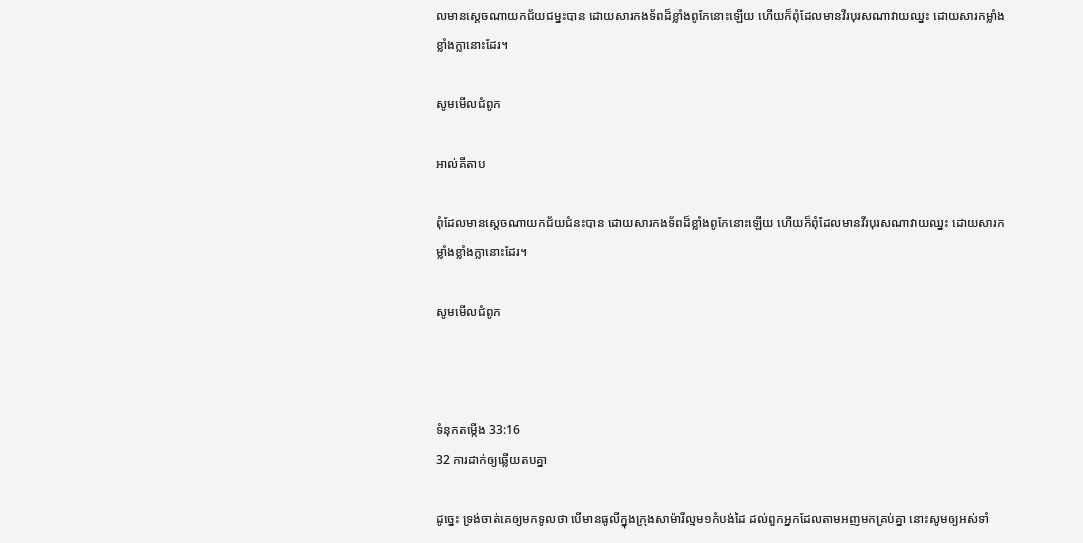លមានស្ដេចណាយកជ័យ‌ជម្នះបាន ដោយ‌សារកង‌ទ័ពដ៏ខ្លាំងពូកែនោះឡើយ ហើយក៏ពុំដែលមានវីរ‌បុរសណាវាយឈ្នះ ដោយ‌សារកម្លាំងខ្លាំងក្លានោះដែរ។

សូមមើលជំពូក

អាល់គីតាប

ពុំដែលមានស្ដេចណាយកជ័យ‌ជំនះបាន ដោយ‌សារកង‌ទ័ពដ៏ខ្លាំងពូកែនោះឡើយ ហើយក៏ពុំដែលមានវីរ‌បុរសណាវាយឈ្នះ ដោយ‌សារកម្លាំងខ្លាំងក្លានោះដែរ។

សូមមើលជំពូក



ទំនុកតម្កើង 33:16
32 ការដាក់ឲ្យឆ្លើយតបគ្នា

ដូច្នេះ ទ្រង់ចាត់គេឲ្យមកទូលថា បើមានធូលីក្នុងក្រុងសាម៉ារីល្មម១កំបង់ដៃ ដល់ពួកអ្នកដែលតាមអញមកគ្រប់គ្នា នោះសូមឲ្យអស់ទាំ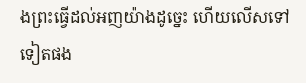ងព្រះធ្វើដល់អញយ៉ាងដូច្នេះ ហើយលើសទៅទៀតផង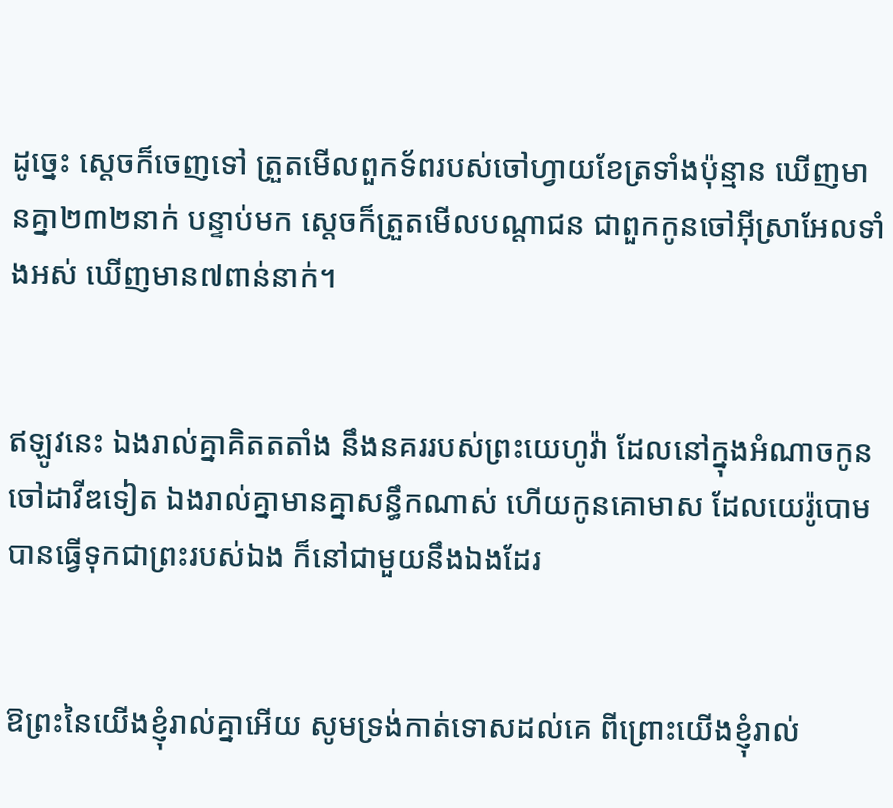ដូច្នេះ ស្តេចក៏ចេញទៅ ត្រួតមើលពួកទ័ពរបស់ចៅហ្វាយខែត្រទាំងប៉ុន្មាន ឃើញមានគ្នា២៣២នាក់ បន្ទាប់មក ស្តេចក៏ត្រួតមើលបណ្តាជន ជាពួកកូនចៅអ៊ីស្រាអែលទាំងអស់ ឃើញមាន៧ពាន់នាក់។


ឥឡូវនេះ ឯងរាល់គ្នាគិតតតាំង នឹងនគររបស់ព្រះ‌យេហូវ៉ា ដែលនៅក្នុងអំណាចកូនចៅដាវីឌទៀត ឯងរាល់គ្នាមានគ្នាសន្ធឹកណាស់ ហើយកូនគោមាស ដែលយេរ៉ូ‌បោមបានធ្វើទុកជាព្រះរបស់ឯង ក៏នៅជាមួយនឹងឯងដែរ


ឱព្រះនៃយើងខ្ញុំរាល់គ្នាអើយ សូមទ្រង់កាត់ទោសដល់គេ ពីព្រោះយើងខ្ញុំរាល់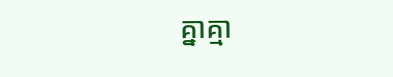គ្នាគ្មា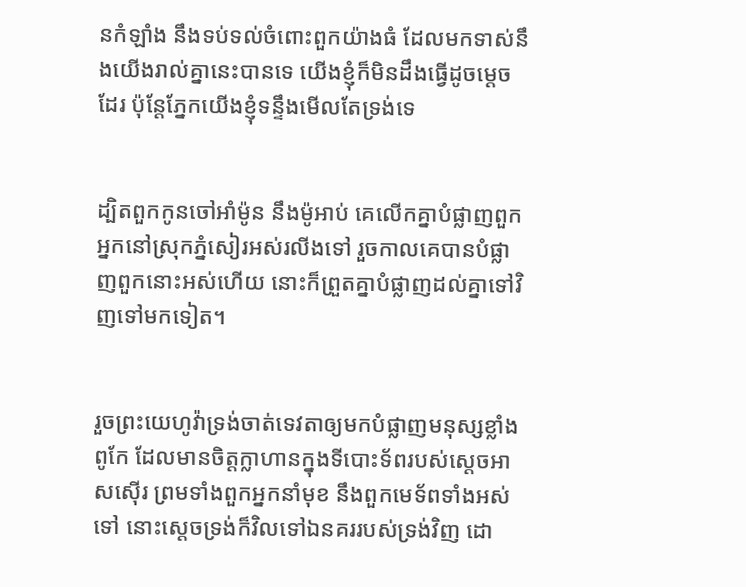នកំឡាំង នឹងទប់‌ទល់ចំពោះពួកយ៉ាងធំ ដែលមកទាស់នឹងយើងរាល់គ្នានេះបានទេ យើងខ្ញុំក៏មិនដឹងធ្វើដូចម្តេចដែរ ប៉ុន្តែភ្នែកយើងខ្ញុំទន្ទឹងមើលតែទ្រង់ទេ


ដ្បិតពួកកូនចៅអាំម៉ូន នឹងម៉ូអាប់ គេលើកគ្នាបំផ្លាញពួកអ្នកនៅស្រុកភ្នំសៀរអស់រលីងទៅ រួចកាលគេបានបំផ្លាញពួកនោះអស់ហើយ នោះក៏ព្រួតគ្នាបំផ្លាញដល់គ្នាទៅវិញទៅមកទៀត។


រួចព្រះ‌យេហូវ៉ាទ្រង់ចាត់ទេវតាឲ្យមកបំផ្លាញមនុស្សខ្លាំងពូកែ ដែលមានចិត្តក្លាហានក្នុងទីបោះទ័ពរបស់ស្តេចអាសស៊ើរ ព្រមទាំងពួកអ្នកនាំមុខ នឹងពួកមេ‌ទ័ពទាំងអស់ទៅ នោះស្តេចទ្រង់ក៏វិលទៅឯនគររបស់ទ្រង់វិញ ដោ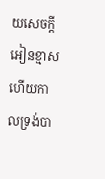យសេចក្ដីអៀន‌ខ្មាស ហើយកាលទ្រង់បា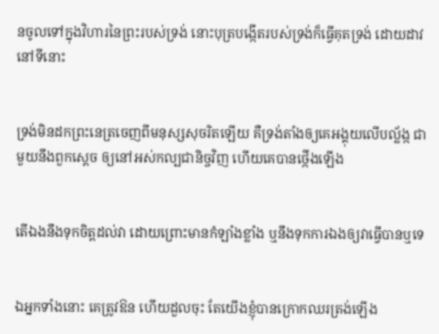នចូលទៅក្នុងវិហារនៃព្រះរបស់ទ្រង់ នោះបុត្របង្កើតរបស់ទ្រង់ក៏ធ្វើគុតទ្រង់ ដោយដាវនៅទីនោះ


ទ្រង់មិនដកព្រះ‌នេត្រចេញពីមនុស្សសុចរិតឡើយ គឺទ្រង់តាំងឲ្យគេអង្គុយលើបល្ល័ង្ក ជាមួយនឹងពួកស្តេច ឲ្យនៅអស់‌កល្បជានិច្ចវិញ ហើយគេបានថ្កើងឡើង


តើឯងនឹងទុកចិត្តដល់វា ដោយព្រោះមានកំឡាំងខ្លាំង ឬនឹងទុកការឯងឲ្យវាធ្វើបានឬទេ


ឯអ្នកទាំងនោះ គេត្រូវឱន ហើយដួលចុះ តែយើងខ្ញុំបានក្រោកឈរត្រង់ឡើង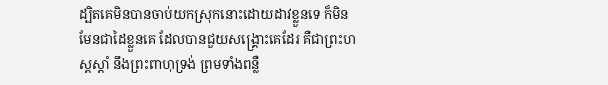ដ្បិតគេមិនបានចាប់យកស្រុកនោះដោយដាវខ្លួនទេ ក៏មិនមែនជាដៃខ្លួនគេ ដែលបានជួយសង្គ្រោះគេដែរ គឺជាព្រះ‌ហស្តស្តាំ នឹងព្រះ‌ពាហុទ្រង់ ព្រមទាំងពន្លឺ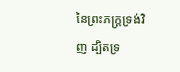នៃព្រះ‌ភក្ត្រទ្រង់វិញ ដ្បិតទ្រ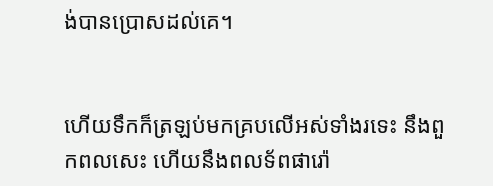ង់បានប្រោសដល់គេ។


ហើយទឹកក៏ត្រឡប់មកគ្របលើអស់ទាំងរទេះ នឹងពួកពលសេះ ហើយនឹងពល‌ទ័ពផារ៉ោ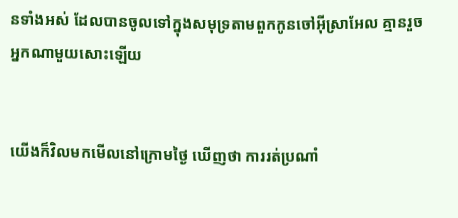នទាំងអស់ ដែលបានចូលទៅក្នុងសមុទ្រតាមពួកកូនចៅអ៊ីស្រាអែល គ្មានរួចអ្នកណាមួយសោះឡើយ


យើងក៏វិលមកមើលនៅក្រោមថ្ងៃ ឃើញថា ការរត់ប្រណាំ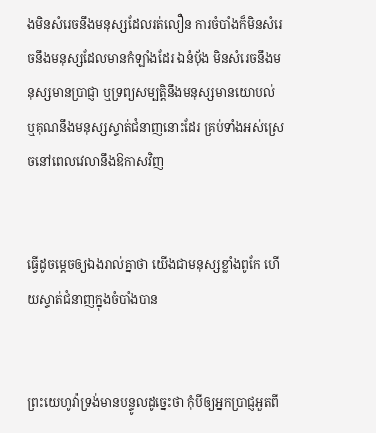ងមិនសំរេចនឹងមនុស្សដែលរត់លឿន ការចំបាំងក៏មិនសំរេចនឹងមនុស្សដែលមានកំឡាំងដែរ ឯនំបុ័ង មិនសំរេចនឹងមនុស្សមានប្រាជ្ញា ឬទ្រព្យសម្បត្តិនឹងមនុស្សមានយោបល់ ឬគុណនឹងមនុស្សស្ទាត់ជំនាញនោះដែរ គ្រប់ទាំងអស់ស្រេចនៅពេលវេលានឹងឱកាសវិញ


ធ្វើដូចម្តេចឲ្យឯងរាល់គ្នាថា យើងជាមនុស្សខ្លាំងពូកែ ហើយស្ទាត់ជំនាញក្នុងចំបាំងបាន


ព្រះ‌យេហូវ៉ាទ្រង់មានបន្ទូលដូច្នេះថា កុំបីឲ្យអ្នកប្រាជ្ញអួតពី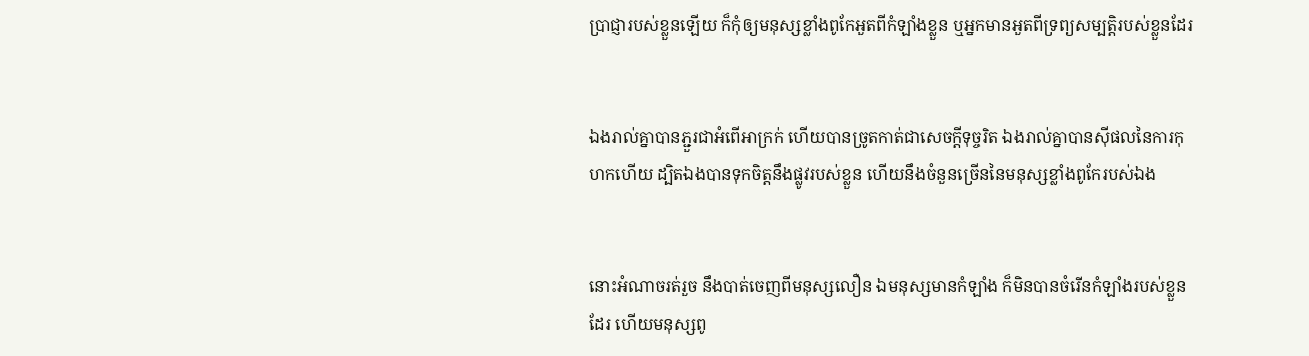ប្រាជ្ញារបស់ខ្លួនឡើយ ក៏កុំឲ្យមនុស្សខ្លាំងពូកែអួតពីកំឡាំងខ្លួន ឬអ្នកមានអួតពីទ្រព្យសម្បត្តិរបស់ខ្លួនដែរ


ឯងរាល់គ្នាបានភ្ជួរជាអំពើអាក្រក់ ហើយបានច្រូតកាត់ជាសេចក្ដីទុច្ចរិត ឯងរាល់គ្នាបានស៊ីផលនៃការកុហកហើយ ដ្បិតឯងបានទុកចិត្តនឹងផ្លូវរបស់ខ្លួន ហើយនឹងចំនួនច្រើននៃមនុស្សខ្លាំងពូកែរបស់ឯង


នោះអំណាចរត់រួច នឹងបាត់ចេញពីមនុស្សលឿន ឯមនុស្សមានកំឡាំង ក៏មិនបានចំរើនកំឡាំងរបស់ខ្លួនដែរ ហើយមនុស្សពូ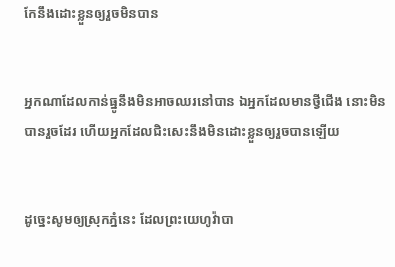កែនឹងដោះខ្លួនឲ្យរួចមិនបាន


អ្នកណាដែលកាន់ធ្នូនឹងមិនអាចឈរនៅបាន ឯអ្នកដែលមានថ្វីជើង នោះមិនបានរួចដែរ ហើយអ្នកដែលជិះសេះនឹងមិនដោះខ្លួនឲ្យរួចបានឡើយ


ដូច្នេះសូមឲ្យស្រុកភ្នំនេះ ដែលព្រះ‌យេហូវ៉ាបា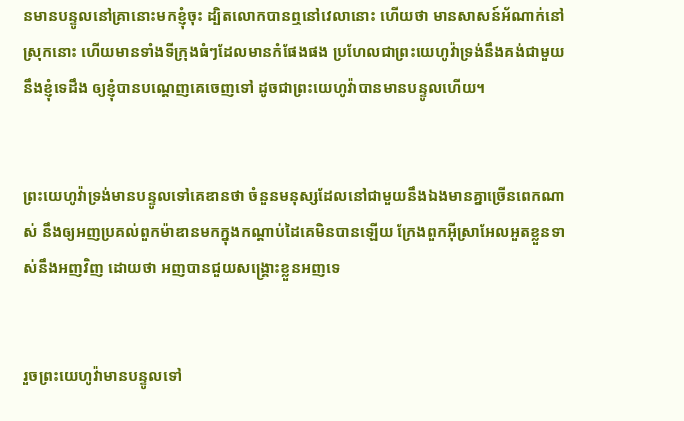នមានបន្ទូលនៅគ្រានោះមកខ្ញុំចុះ ដ្បិតលោកបានឮនៅវេលានោះ ហើយថា មានសាសន៍អ័ណាក់នៅស្រុកនោះ ហើយមានទាំងទីក្រុងធំៗដែលមានកំផែងផង ប្រហែលជាព្រះ‌យេហូវ៉ាទ្រង់នឹងគង់ជាមួយនឹងខ្ញុំទេដឹង ឲ្យខ្ញុំបានបណ្តេញគេចេញទៅ ដូចជាព្រះ‌យេហូវ៉ាបានមានបន្ទូលហើយ។


ព្រះ‌យេហូវ៉ាទ្រង់មានបន្ទូលទៅគេឌានថា ចំនួនមនុស្សដែលនៅជាមួយនឹងឯងមានគ្នាច្រើនពេកណាស់ នឹងឲ្យអញប្រគល់ពួកម៉ាឌានមកក្នុងកណ្តាប់ដៃគេមិនបានឡើយ ក្រែងពួកអ៊ីស្រាអែលអួតខ្លួនទាស់នឹងអញវិញ ដោយថា អញបានជួយសង្គ្រោះខ្លួនអញទេ


រួចព្រះ‌យេហូវ៉ាមានបន្ទូលទៅ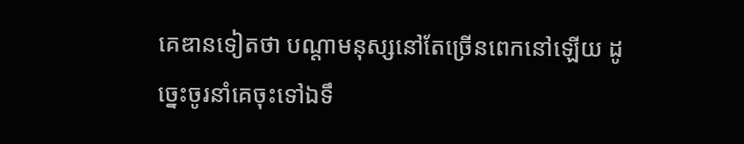គេឌានទៀតថា បណ្តាមនុស្សនៅតែច្រើនពេកនៅឡើយ ដូច្នេះចូរនាំគេចុះទៅឯទឹ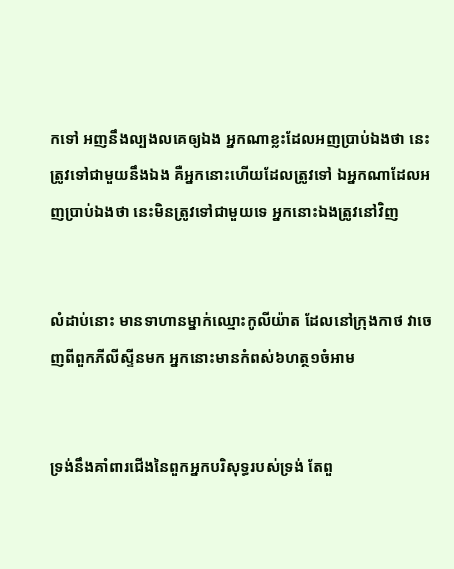កទៅ អញនឹងល្បងលគេឲ្យឯង អ្នកណាខ្លះដែលអញប្រាប់ឯងថា នេះត្រូវទៅជាមួយនឹងឯង គឺអ្នកនោះហើយដែលត្រូវទៅ ឯអ្នកណាដែលអញប្រាប់ឯងថា នេះមិនត្រូវទៅជាមួយទេ អ្នកនោះឯងត្រូវនៅវិញ


លំដាប់នោះ មានទាហានម្នាក់ឈ្មោះកូលី‌យ៉ាត ដែលនៅក្រុងកាថ វាចេញពីពួកភីលីស្ទីនមក អ្នកនោះមានកំពស់៦ហត្ថ១ចំអាម


ទ្រង់នឹងគាំពារជើងនៃពួកអ្នកបរិសុទ្ធរបស់ទ្រង់ តែពួ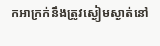កអាក្រក់នឹងត្រូវស្ងៀម‌ស្ងាត់នៅ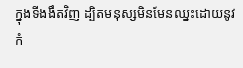ក្នុងទីងងឹតវិញ ដ្បិតមនុស្សមិនមែនឈ្នះដោយនូវកំ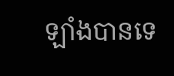ឡាំងបានទេ